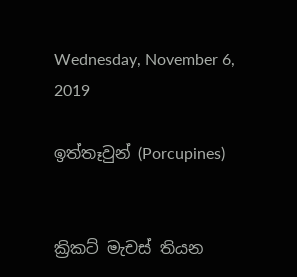Wednesday, November 6, 2019

ඉත්තෑවුන් (Porcupines)


ක්‍රිකට් මැචස් තියන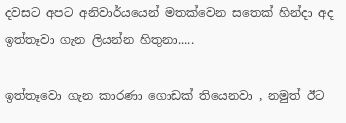දවසට අපට අනිවාර්යයෙන් මතක්වෙන සතෙක් හින්දා අද ඉත්තෑවා ගැන ලියන්න හිතුනා.....

ඉත්තෑවො ගැන කාරණා ගොඩක් තියෙනවා , නමුත් ඊට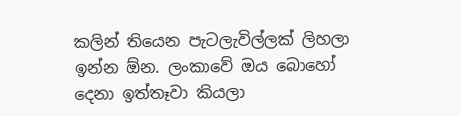කලින් තියෙන පැටලැවිල්ලක් ලිහලා ඉන්න ඕන. ලංකාවේ ඔය බොහෝ දෙනා ඉත්තෑවා කියලා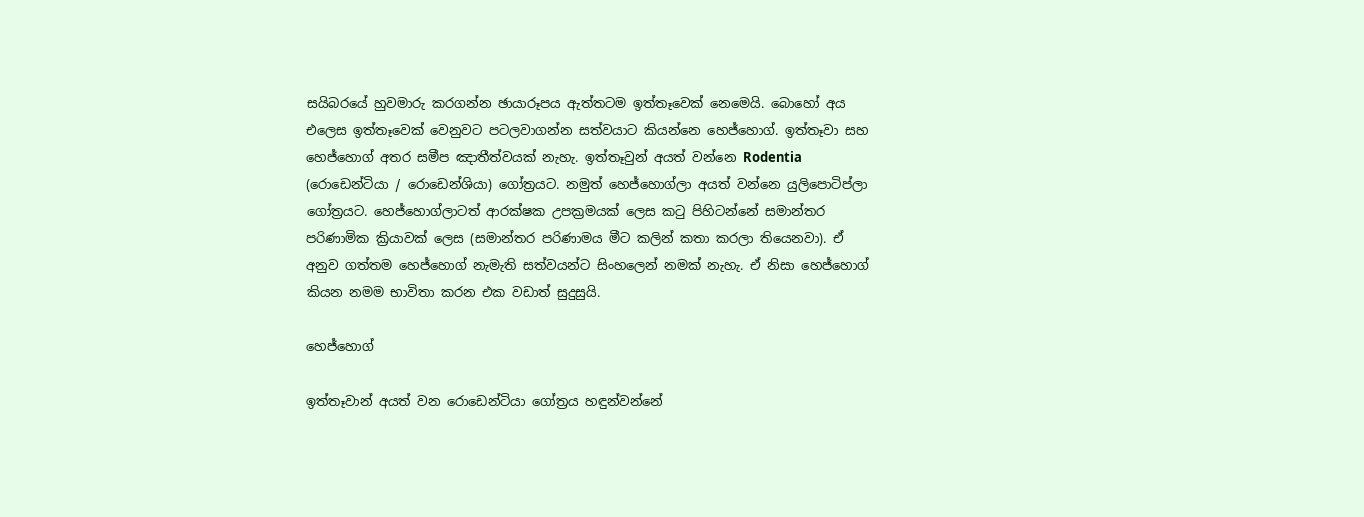සයිබරයේ හුවමාරු කරගන්න ඡායාරූපය ඇත්තටම ඉත්තෑවෙක් නෙමෙයි. බොහෝ අය එලෙස ඉත්තෑවෙක් වෙනුවට පටලවාගන්න සත්වයාට කියන්නෙ හෙජ්හොග්. ඉත්තෑවා සහ හෙජ්හොග් අතර සමීප ඤාතීත්වයක් නැහැ. ඉත්තෑවුන් අයත් වන්නෙ Rodentia (රොඩෙන්ටියා / රොඩෙන්ශියා) ගෝත්‍රයට. නමුත් හෙජ්හොග්ලා අයත් වන්නෙ යුලිපොටිප්ලා ගෝත්‍රයට. හෙජ්හොග්ලාටත් ආරක්ෂක උපක්‍රමයක් ලෙස කටු පිහිටන්නේ සමාන්තර පරිණාමික ක්‍රියාවක් ලෙස (සමාන්තර පරිණාමය මීට කලින් කතා කරලා තියෙනවා). ඒ අනුව ගත්තම හෙජ්හොග් නැමැති සත්වයන්ට සිංහලෙන් නමක් නැහැ. ඒ නිසා හෙජ්හොග් කියන නමම භාවිතා කරන එක වඩාත් සුදුසුයි.

හෙජ්හොග්

ඉත්තෑවාන් අයත් වන රොඩෙන්ටියා ගෝත්‍රය හඳුන්වන්නේ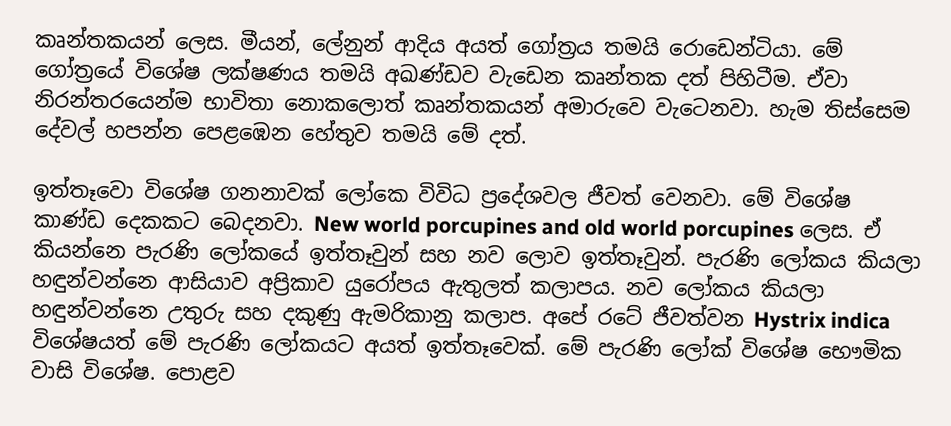කෘන්තකයන් ලෙස. මීයන්, ලේනුන් ආදිය අයත් ගෝත්‍රය තමයි රොඩෙන්ටියා. මේ ගෝත්‍රයේ විශේෂ ලක්ෂණය තමයි අඛණ්ඩව වැඩෙන කෘන්තක දත් පිහිටීම. ඒවා නිරන්තරයෙන්ම භාවිතා නොකලොත් කෘන්තකයන් අමාරුවෙ වැටෙනවා. හැම තිස්සෙම දේවල් හපන්න පෙළඹෙන හේතුව තමයි මේ දත්.

ඉත්තෑවො විශේෂ ගනනාවක් ලෝකෙ විවිධ ප්‍රදේශවල ජීවත් වෙනවා. මේ විශේෂ කාණ්ඩ දෙකකට බෙදනවා. New world porcupines and old world porcupines ලෙස. ඒ කියන්නෙ පැරණි ලෝකයේ ඉත්තෑවුන් සහ නව ලොව ඉත්තෑවුන්. පැරණි ලෝකය කියලා හඳුන්වන්නෙ ආසියාව අප්‍රිකාව යුරෝපය ඇතුලත් කලාපය. නව ලෝකය කියලා හඳුන්වන්නෙ උතුරු සහ දකුණු ඇමරිකානු කලාප. අපේ රටේ ජීවත්වන Hystrix indica විශේෂයත් මේ පැරණි ලෝකයට අයත් ඉත්තෑවෙක්. මේ පැරණි ලෝක් විශේෂ භෞමික වාසි විශේෂ. පොළව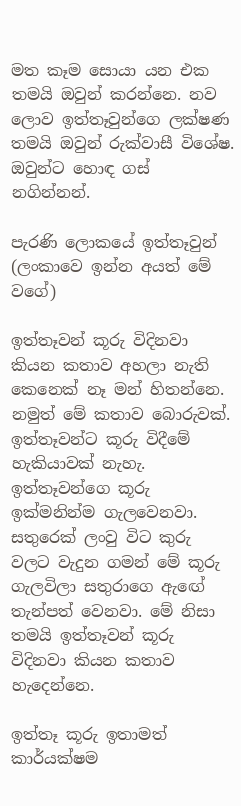මත කෑම සොයා යන එක තමයි ඔවුන් කරන්නෙ. නව ලොව ඉත්තෑවුන්ගෙ ලක්ෂණ තමයි ඔවුන් රුක්වාසී විශේෂ. ඔවුන්ට හොඳ ගස් නගින්නන්.

පැරණි ලොකයේ ඉත්තෑවුන් (ලංකාවෙ ඉන්න අයත් මේ වගේ)

ඉත්තෑවන් කූරු විදිනවා කියන කතාව අහලා නැති කෙනෙක් නෑ මන් හිතන්නෙ. නමුත් මේ කතාව බොරුවක්. ඉත්තෑවන්ට කූරු විදීමේ හැකියාවක් නැහැ. ඉත්තෑවන්ගෙ කූරු ඉක්මනින්ම ගැලවෙනවා. සතුරෙක් ලංවු විට කුරු වලට වැදුන ගමන් මේ කූරු ගැලවිලා සතුරාගෙ ඇඟේ තැන්පත් වෙනවා. මේ නිසා තමයි ඉත්තෑවන් කූරු විදිනවා කියන කතාව හැදෙන්නෙ.

ඉත්තෑ කූරු ඉතාමත් කාර්යක්ෂම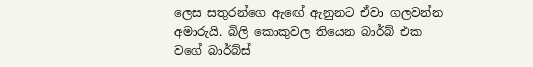ලෙස සතුරන්ගෙ ඇඟේ ඇනුනට ඒවා ගලවන්න අමාරුයි. බිලි කොකුවල තියෙන බාර්බ් එක වගේ බාර්බ්ස්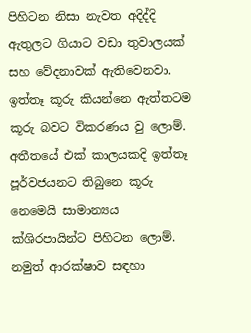පිහිටන නිසා නැවත අදිද්දි ඇතුලට ගියාට වඩා තුවාලයක් සහ වේදනාවක් ඇතිවෙනවා. ඉත්තෑ කූරු කියන්නෙ ඇත්තටම කූරු බවට විකරණය වු ලොම්. අතීතයේ එක් කාලයකදි ඉත්තෑ පූර්වජයනට තිබුනෙ කූරු නෙමෙයි සාමාන්‍යය ක්ශිරපායින්ට පිහිටන ලොම්. නමුත් ආරක්ෂාව සඳහා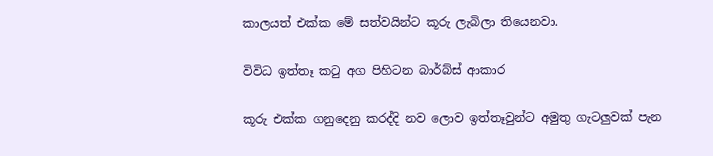කාලයත් එක්ක මේ සත්වයින්ට කූරු ලැබිලා තියෙනවා.

විවිධ ඉත්තෑ කටු අග පිහිටන බාර්බ්ස් ආකාර

කූරු එක්ක ගනුදෙනු කරද්දි නව ලොව ඉත්තෑවුන්ට අමුතු ගැටලුවක් පැන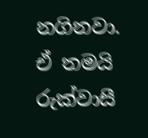නගිනවා. ඒ තමයි රුක්වාසී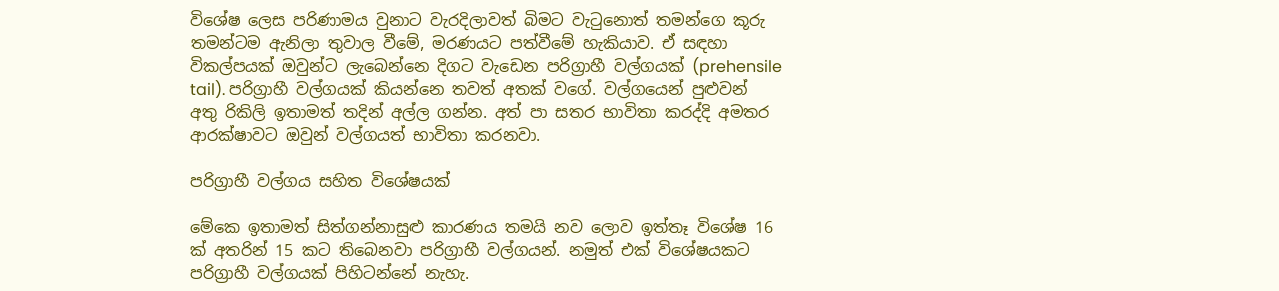විශේෂ ලෙස පරිණාමය වුනාට වැරදිලාවත් බිමට වැටුනොත් තමන්ගෙ කූරු තමන්ටම ඇනිලා තුවාල වීමේ, මරණයට පත්වීමේ හැකියාව. ඒ සඳහා විකල්පයක් ඔවුන්ට ලැබෙන්නෙ දිගට වැඩෙන පරිග්‍රාහී වල්ගයක් (prehensile tail). පරිග්‍රාහී වල්ගයක් කියන්නෙ තවත් අතක් වගේ. වල්ගයෙන් පුළුවන් අතු රිකිලි ඉතාමත් තදින් අල්ල ගන්න. අත් පා සතර භාවිතා කරද්දි අමතර ආරක්ෂාවට ඔවුන් වල්ගයත් භාවිතා කරනවා.

පරිග්‍රාහී වල්ගය සහිත විශේෂයක්

මේකෙ ඉතාමත් සිත්ගන්නාසුළු කාරණය තමයි නව ලොව ඉත්තෑ විශේෂ 16 ක් අතරින් 15 කට තිබෙනවා පරිග්‍රාහී වල්ගයන්. නමුත් එක් විශේෂයකට පරිග්‍රාහී වල්ගයක් පිහිටන්නේ නැහැ.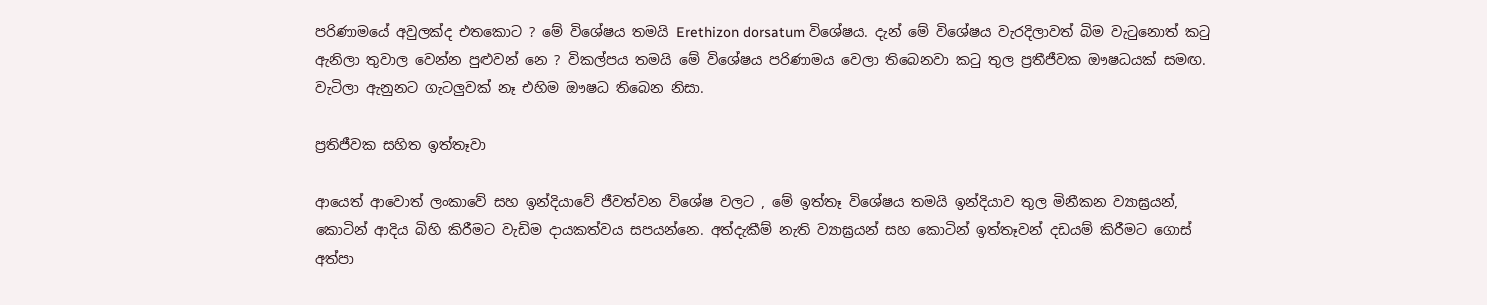පරිණාමයේ අවුලක්ද එතකොට ? මේ විශේෂය තමයි Erethizon dorsatum විශේෂය. දැන් මේ විශේෂය වැරදිලාවත් බිම වැටුනොත් කටු ඇනිලා තුවාල වෙන්න පුළුවන් නෙ ? විකල්පය තමයි මේ විශේෂය පරිණාමය වෙලා තිබෙනවා කටු තුල ප්‍රතීජීවක ඖෂධයක් සමඟ. වැටිලා ඇනුනට ගැටලුවක් නෑ එහිම ඖෂධ තිබෙන නිසා.

ප්‍රතිජීවක සහිත ඉත්තෑවා

ආයෙත් ආවොත් ලංකාවේ සහ ඉන්දියාවේ ජීවත්වන විශේෂ වලට , මේ ඉත්තෑ විශේෂය තමයි ඉන්දියාව තුල මිනීකන ව්‍යාඝ්‍රයන්, කොටින් ආදිය බිහි කිරීමට වැඩිම දායකත්වය සපයන්නෙ. අත්දැකීම් නැති ව්‍යාඝ්‍රයන් සහ කොටින් ඉත්තෑවන් දඩයම් කිරීමට ගොස් අත්පා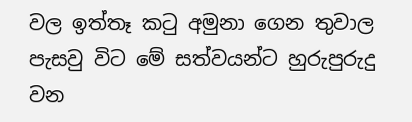වල ඉත්තෑ කටු අමුනා ගෙන තුවාල පැසවු විට මේ සත්වයන්ට හුරුපුරුදු වන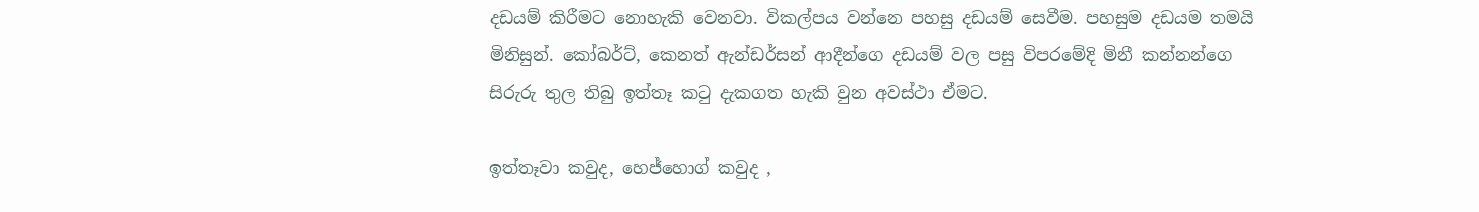දඩයම් කිරීමට නොහැකි වෙනවා. විකල්පය වන්නෙ පහසු දඩයම් සෙවීම. පහසුම දඩයම තමයි මිනිසුන්. කෝබර්ට්, කෙනත් ඇන්ඩර්සන් ආදීන්ගෙ දඩයම් වල පසු විපරමේදි මිනී කන්නන්ගෙ සිරුරු තුල තිබු ඉත්තෑ කටු දැකගත හැකි වුන අවස්ථා ඒමට.

ඉත්තෑවා කවුද, හෙජ්හොග් කවුද ,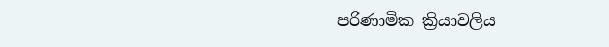පරිණාමික ක්‍රියාවලිය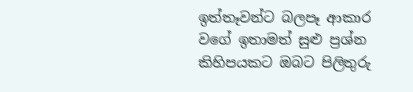ඉත්තෑවන්ට බලපෑ ආකාර වගේ ඉතාමත් සුළු ප්‍රශ්න කිහිපයකට ඔබට පිලිතුරු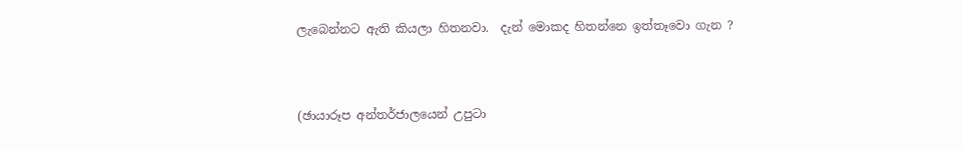ලැබෙන්නට ඇති කියලා හිතනවා.  දැන් මොකද හිතන්නෙ ඉත්තෑවො ගැන ?


(ඡායාරූප අන්තර්ජාලයෙන් උපුටා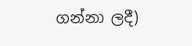ගන්නා ලදී)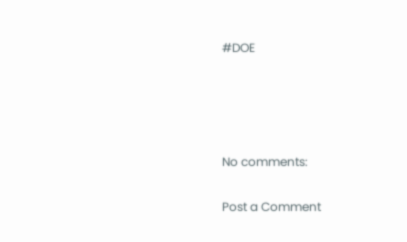#DOE




No comments:

Post a Comment